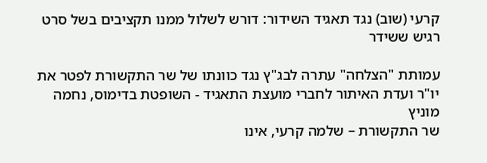קרעי (שוב) נגד תאגיד השידור: דורש לשלול ממנו תקציבים בשל סרט רגיש ששידר

עמותת "הצלחה" עתרה לבג"ץ נגד כוונתו של שר התקשורת לפטר את יו"ר ועדת האיתור לחברי מועצת התאגיד - השופטת בדימוס, נחמה מוניץ
שר התקשורת – שלמה קרעי, אינו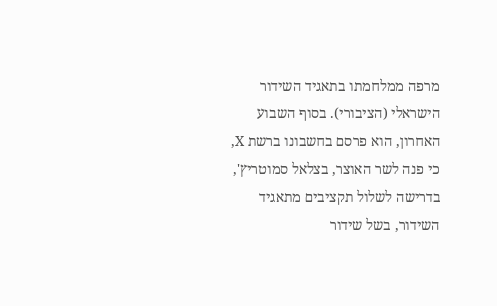מרפה ממלחמתו בתאגיד השידור הישראלי (הציבורי). בסוף השבוע האחרון, הוא פרסם בחשבונו ברשת X, כי פנה לשר האוצר, בצלאל סמוטריץ', בדרישה לשלול תקציבים מתאגיד השידור, בשל שידור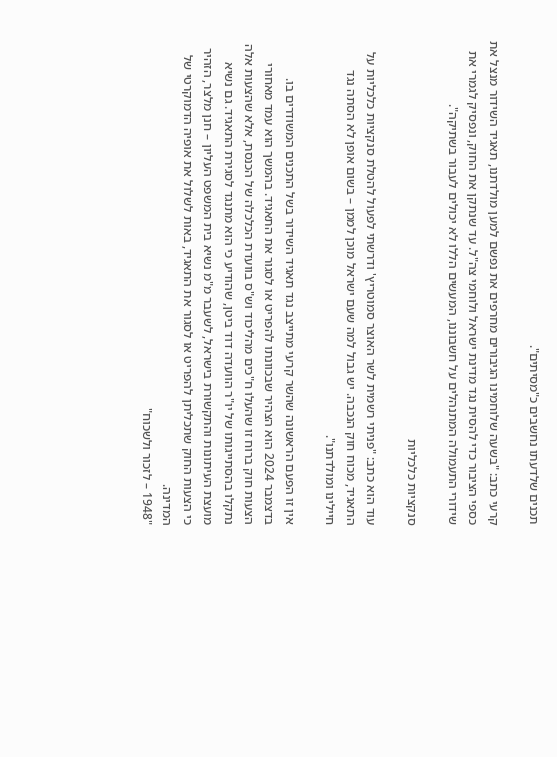תכנים שלדעתו נחשבים כ"מסיתים".

קרעי כתב: "בשעה שלוחמינו הגיבורים מחרפים את נפשם למען מולדתנו, תאגיד השידור מנצל את כספי הציבור כדי להסית נגד מדינת ישראל ולוחמי צה"ל. עד שנתקן את החוק, ונפסיק לגמרי את שידורי התעמולה המתנהלים על חשבוננו, המעשים הללו לא יכולים לעבור בשתיקה".

סנקציות כלכליות

עוד הוא כתב: "פניתי רשמית לשר האוצר סמוטריץ' ודרשתי לפעול להטלת סנקציות כלכליות על התאגיד, מכוח חוק הנכבה. יש גבול למה שעם ישראל מוכן לממן – בשום אופן לא הסתה נגד חיילינו ומולדתנו".

אין זו הפעם הראשונה שהשר קרעי מתייצב נגד תאגיד השידור בשל התכנים המשודרים בו. בדצמבר 2024 הוא הצהיר שבכוונתו להפריט או לסגור את התאגיד. בהמשך הוא עמד מאחורי הצעות חוק ברוח זו שהעלו ח"כים מהליכוד וש"ס בוועדת הכלכלה של הכנסת, אלא שהצעות אלה נתקלו בהסתייגותו של יו"ר הוועדה דוד ביטן, שהודיע כי הוא מתנגד לסגירת התאגיד. גם נשיא מועצת העיתונות והתקשורת בישראל, לשעבר מ"מ נשיא בית המשפט העליון – חנן מלצר, הזהיר כי הצעות החוק שתכליתן להפריט או לסגור את התאגיד, באות לשלול את אופיה הדמוקרטי של המדינה.
"1948 – לזכור ולשכוח"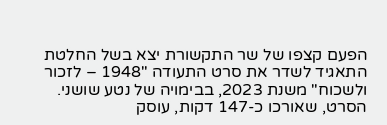הפעם קצפו של שר התקשורת יצא בשל החלטת התאגיד לשדר את סרט התעודה "1948 – לזכור ולשכוח" משנת 2023, בבימויה של נטע שושני. הסרט, שאורכו כ-147 דקות, עוסק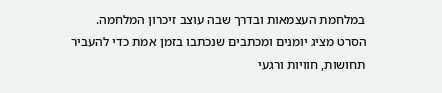במלחמת העצמאות ובדרך שבה עוצב זיכרון המלחמה. הסרט מציג יומנים ומכתבים שנכתבו בזמן אמת כדי להעביר תחושות, חוויות ורגעי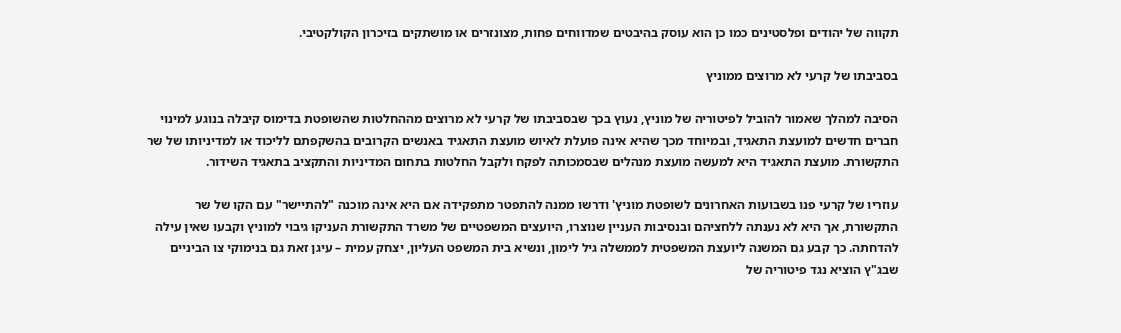תקווה של יהודים ופלסטינים כמו כן הוא עוסק בהיבטים שמדווחים פחות, מצונזרים או מושתקים בזיכרון הקולקטיבי.

בסביבתו של קרעי לא מרוצים ממוניץ

הסיבה למהלך שאמור להוביל לפיטוריה של מוניץ, נעוץ בכך שבסביבתו של קרעי לא מרוצים מההחלטות שהשופטת בדימוס קיבלה בנוגע למינוי חברים חדשים למועצת התאגיד, ובמיוחד מכך שהיא אינה פועלת לאיוש מועצת התאגיד באנשים הקרובים בהשקפתם לליכוד או למדיניותו של שר התקשורת. מועצת התאגיד היא למעשה מועצת מנהלים שבסמכותה לפקח ולקבל החלטות בתחום המדיניות והתקציב בתאגיד השידור.

עוזריו של קרעי פנו בשבועות האחרונים לשופטת מוניץ' ודרשו ממנה להתפטר מתפקידה אם היא אינה מוכנה "להתיישר" עם הקו של שר התקשורת, אך היא לא נענתה ללחציהם ובנסיבות העניין שנוצרו, היועצים המשפטיים של משרד התקשורת העניקו גיבוי למוניץ וקבעו שאין עילה להדחתה. כך קבע גם המשנה ליועצת המשפטית לממשלה גיל לימון, ונשיא בית המשפט העליון, יצחק עמית – עיגן זאת גם בנימוקי צו הביניים שבג"ץ הוציא נגד פיטוריה של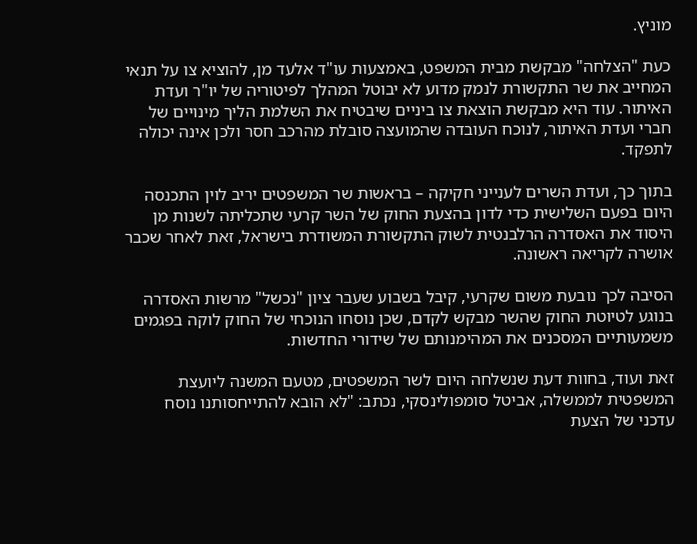מוניץ.

כעת "הצלחה" מבקשת מבית המשפט, באמצעות עו"ד אלעד מן, להוציא צו על תנאי המחייב את שר התקשורת לנמק מדוע לא יבוטל המהלך לפיטוריה של יו"ר ועדת האיתור. עוד היא מבקשת הוצאת צו ביניים שיבטיח את השלמת הליך מינויים של חברי ועדת האיתור, לנוכח העובדה שהמועצה סובלת מהרכב חסר ולכן אינה יכולה לתפקד.

בתוך כך, ועדת השרים לענייני חקיקה – בראשות שר המשפטים יריב לוין התכנסה היום בפעם השלישית כדי לדון בהצעת החוק של השר קרעי שתכליתה לשנות מן היסוד את האסדרה הרלבנטית לשוק התקשורת המשודרת בישראל, זאת לאחר שכבר אושרה לקריאה ראשונה.

הסיבה לכך נובעת משום שקרעי, קיבל בשבוע שעבר ציון "נכשל" מרשות האסדרה בנוגע לטיוטת החוק שהשר מבקש לקדם, שכן נוסחו הנוכחי של החוק לוקה בפגמים משמעותיים המסכנים את המהימנותם של שידורי החדשות.

זאת ועוד, בחוות דעת שנשלחה היום לשר המשפטים, מטעם המשנה ליועצת המשפטית לממשלה, אביטל סומפולינסקי, נכתב: "לא הובא להתייחסותנו נוסח עדכני של הצעת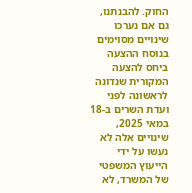החוק. להבנתנו, גם אם נערכו שינויים מסוימים בנוסח ההצעה ביחס להצעה המקורית שנדונה לראשונה לפני ועדת השרים ב-18 במאי 2025, שינויים אלה לא נעשו על ידי הייעוץ המשפטי של המשרד, לא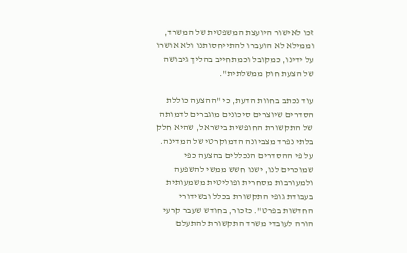זכו לאישור היועצת המשפטית של המשרד, וממילא לא הועברו להתייחסותנו ולא אושרו על ידינו, כמקובל וכמתחייב בהליך גיבושה של הצעת חוק ממשלתית".

עוד נכתב בחוות הדעת, כי "ההצעה כוללת הסדרים שיוצרים סיכונים מוגברים לדמותה של התקשורת החופשית בישראל, שהיא חלק בלתי נפרד מצביונה הדמוקרטי של המדינה. על פי ההסדרים הנכללים בהצעה כפי שמוכרים לנו, ישנו חשש ממשי להשפעה ולמעורבות מסחרית ופוליטית משמעותית בעבודת גופי התקשורת בכלל ובשידורי החדשות בפרט". כזכור, בחודש שעבר קרעי הורה לעובדי משרד התקשורת להתעלם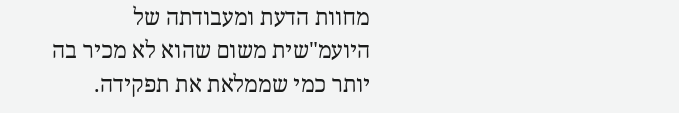מחוות הדעת ומעבודתה של היועמ"שית משום שהוא לא מכיר בה יותר כמי שממלאת את תפקידה.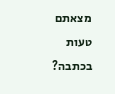מצאתם טעות בכתבה?